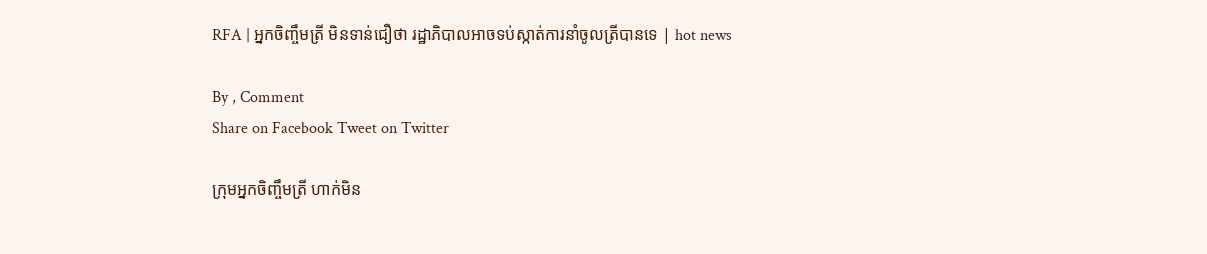RFA | អ្នកចិញ្ចឹមត្រី មិនទាន់ជឿថា រដ្ឋាភិបាលអាចទប់ស្កាត់ការនាំចូលត្រីបានទេ | hot news

By , Comment
Share on Facebook Tweet on Twitter

ក្រុមអ្នកចិញ្ចឹមត្រី ហាក់មិន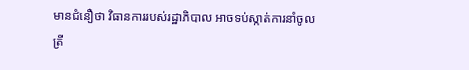មានជំនឿថា វិធានការរបស់រដ្ឋាភិបាល អាចទប់ស្កាត់ការនាំចូលត្រី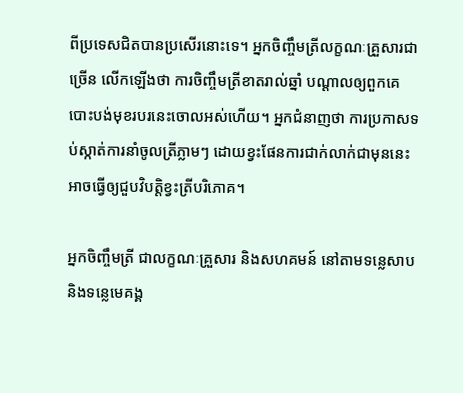ពីប្រទេសជិតបានប្រសើរនោះទេ។ អ្នកចិញ្ចឹមត្រីលក្ខណៈគ្រួសារជាច្រើន លើកឡើងថា ការចិញ្ចឹមត្រីខាតរាល់ឆ្នាំ បណ្ដាលឲ្យពួកគេបោះបង់មុខរបរនេះចោលអស់ហើយ។ អ្នកជំនាញថា ការប្រកាសទប់ស្កាត់ការនាំចូលត្រីភ្លាមៗ ដោយខ្វះផែនការជាក់លាក់ជាមុននេះ អាចធ្វើឲ្យជួបវិបត្តិខ្វះត្រីបរិភោគ។

អ្នកចិញ្ចឹមត្រី ជាលក្ខណៈគ្រួសារ និងសហគមន៍ នៅតាមទន្លេសាប និងទន្លេមេគង្គ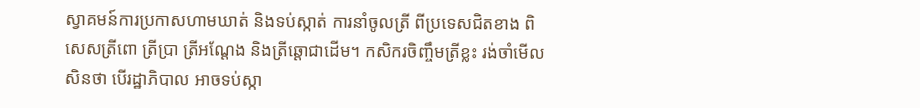ស្វាគមន៍ការប្រកាសហាមឃាត់ និងទប់ស្កាត់ ការនាំចូលត្រី ពីប្រទេសជិតខាង ពិសេសត្រីពោ ត្រីប្រា ត្រីអណ្ដែង និងត្រីឆ្ដោជាដើម។ កសិករចិញ្ចឹមត្រីខ្លះ រង់ចាំមើលសិនថា បើរដ្ឋាភិបាល អាចទប់ស្កា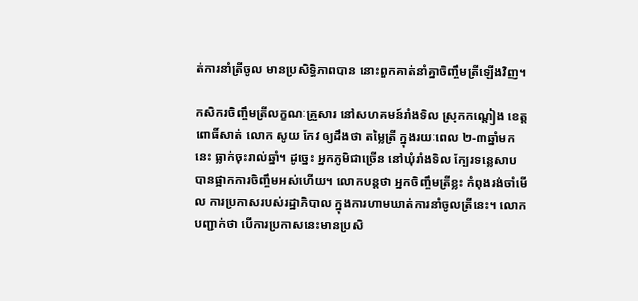ត់ការនាំត្រីចូល មានប្រសិទ្ធិភាពបាន នោះពួកគាត់នាំគ្នាចិញ្ចឹមត្រីឡើងវិញ។

កសិករចិញ្ចឹមត្រីលក្ខណៈគ្រួសារ នៅសហគមន៍រាំងទិល ស្រុកកណ្ដៀង ខេត្តពោធិ៍សាត់ លោក សូយ កែវ ឲ្យដឹងថា តម្លៃត្រី ក្នុងរយៈពេល ២-៣ឆ្នាំមកនេះ ធ្លាក់ចុះរាល់ឆ្នាំ។ ដូច្នេះ អ្នកភូមិជាច្រើន នៅឃុំរាំងទិល ក្បែរទន្លេសាប បានផ្អាកការចិញ្ចឹមអស់ហើយ។ លោកបន្តថា អ្នកចិញ្ចឹមត្រីខ្លះ កំពុងរង់ចាំមើល ការប្រកាសរបស់រដ្ឋាភិបាល ក្នុងការហាមឃាត់ការនាំចូលត្រីនេះ។ លោកបញ្ជាក់ថា បើការប្រកាសនេះមានប្រសិ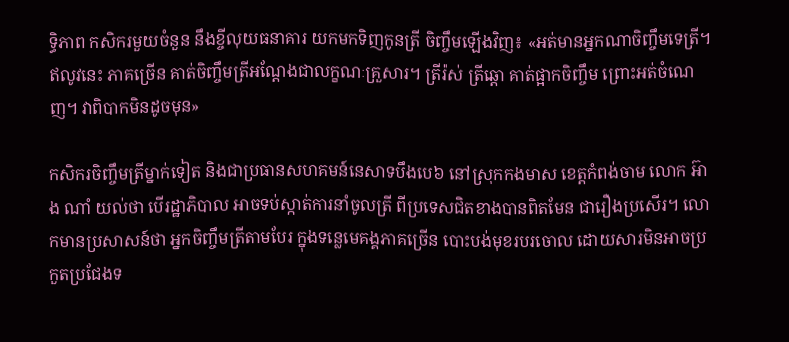ទ្ធិភាព កសិករមួយចំនួន នឹងខ្ចីលុយធនាគារ យកមកទិញកូនត្រី ចិញ្ចឹមឡើងវិញ៖ «អត់មានអ្នកណាចិញ្ចឹមទេត្រី។ ឥលូវនេះ ភាគច្រើន គាត់ចិញ្ចឹមត្រីអណ្ដែងជាលក្ខណៈគ្រួសារ។ ត្រីរ៉ស់ ត្រីឆ្ដោ គាត់ផ្អាកចិញ្ចឹម ព្រោះអត់ចំណេញ។ វាពិបាកមិនដូចមុន»

កសិករចិញ្ចឹមត្រីម្នាក់ទៀត និងជាប្រធានសហគមន៍នេសាទបឹងបេ៦ នៅស្រុកកងមាស ខេត្តកំពង់ចាម លោក អ៊ាង ណាំ យល់ថា បើរដ្ឋាភិបាល អាចទប់ស្កាត់ការនាំចូលត្រី ពីប្រទេសជិតខាងបានពិតមែន ជារឿងប្រសើរ។ លោកមានប្រសាសន៍ថា អ្នកចិញ្ចឹមត្រីតាមបែរ ក្នុងទន្លេមេគង្គភាគច្រើន បោះបង់មុខរបរចោល ដោយសារមិនអាចប្រកួតប្រជែងទ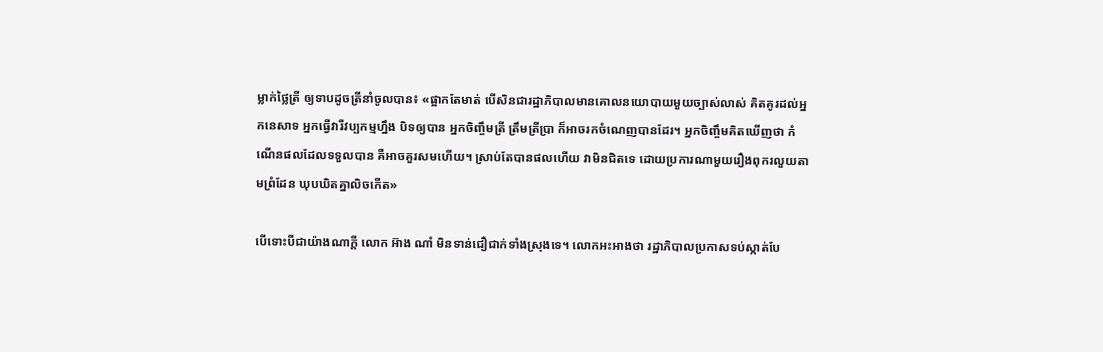ម្លាក់ថ្លៃត្រី ឲ្យទាបដូចត្រីនាំចូលបាន៖ «ផ្អាកតែមាត់ បើសិនជារដ្ឋាភិបាលមានគោលនយោបាយមួយច្បាស់លាស់ គិតគូរដល់អ្នកនេសាទ អ្នកធ្វើវារីវប្បកម្មហ្នឹង បិទឲ្យបាន អ្នកចិញ្ចឹមត្រី ត្រឹមត្រីប្រា ក៏អាចរកចំណេញបានដែរ។ អ្នកចិញ្ចឹមគិតឃើញថា កំណើនផលដែលទទួលបាន គឺអាចគួរសមហើយ។ ស្រាប់តែបានផលហើយ វាមិនជិតទេ ដោយប្រការណាមួយរឿងពុករលួយតាមព្រំដែន ឃុបឃិតគ្នាលិចកើត»

បើទោះបីជាយ៉ាងណាក្ដី លោក អ៊ាង ណាំ មិនទាន់ជឿជាក់ទាំងស្រុងទេ។ លោកអះអាងថា រដ្ឋាភិបាលប្រកាសទប់ស្កាត់បែ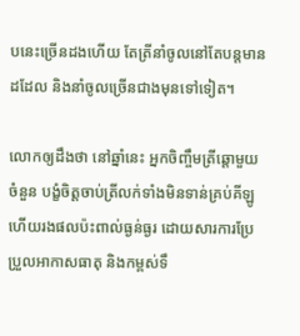បនេះច្រើនដងហើយ តែត្រីនាំចូលនៅតែបន្តមានដដែល និងនាំចូលច្រើនជាងមុនទៅទៀត។

លោកឲ្យដឹងថា នៅឆ្នាំនេះ អ្នកចិញ្ចឹមត្រីឆ្ដោមួយចំនួន បង្ខំចិត្តចាប់ត្រីលក់ទាំងមិនទាន់គ្រប់គីឡូ ហើយរងផលប៉ះពាល់ធ្ងន់ធ្ងរ ដោយសារការប្រែប្រួលអាកាសធាតុ និងកម្ពស់ទឹ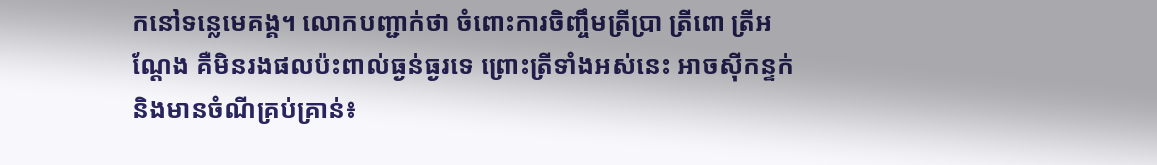កនៅទន្លេមេគង្គ។ លោកបញ្ជាក់ថា ចំពោះការចិញ្ចឹមត្រីប្រា ត្រីពោ ត្រីអណ្ដែង គឺមិនរងផលប៉ះពាល់ធ្ងន់ធ្ងរទេ ព្រោះត្រីទាំងអស់នេះ អាចស៊ីកន្ទក់ និងមានចំណីគ្រប់គ្រាន់៖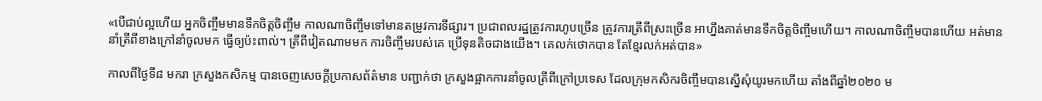«បើជាប់ល្អហើយ អ្នកចិញ្ចឹមមានទឹកចិត្តចិញ្ចឹម កាលណាចិញ្ចឹមទៅមានតម្រូវការទីផ្សារ។ ប្រជាពលរដ្ឋត្រូវការហូបច្រើន ត្រូវការត្រីពីស្រះច្រើន អាហ្នឹងគាត់មានទឹកចិត្តចិញ្ចឹមហើយ។ កាលណាចិញ្ចឹមបានហើយ អត់មាននាំត្រីពីខាងក្រៅនាំចូលមក ធ្វើឲ្យប៉ះពាល់។ ត្រីពីវៀតណាមមក ការចិញ្ចឹមរបស់គេ ប្រើទុនតិចជាងយើង។ គេលក់ថោកបាន តែខ្មែរលក់អត់បាន»

កាលពីថ្ងៃទី៨ មករា ក្រសួងកសិកម្ម បានចេញសេចក្ដីប្រកាសព័ត៌មាន បញ្ជាក់ថា ក្រសួងផ្អាកការនាំចូលត្រីពីក្រៅប្រទេស ដែលក្រុមកសិករចិញ្ចឹមបានស្នើសុំយូរមកហើយ តាំងពីឆ្នាំ២០២០ ម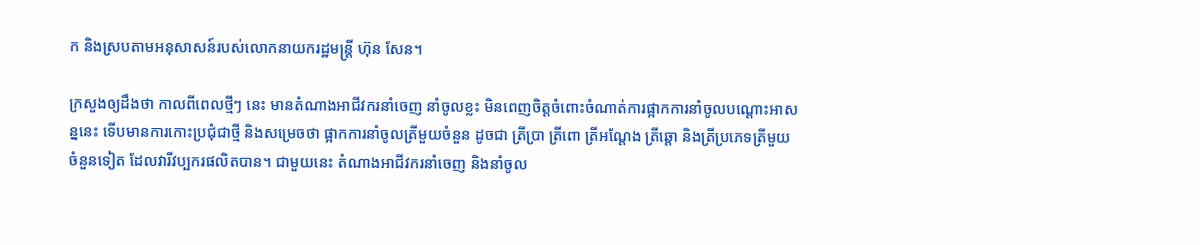ក និងស្របតាមអនុសាសន៍របស់លោកនាយករដ្ឋមន្ត្រី ហ៊ុន សែន។

ក្រសួងឲ្យដឹងថា កាលពីពេលថ្មីៗ នេះ មានតំណាងអាជីវករនាំចេញ នាំចូលខ្លះ មិនពេញចិត្តចំពោះចំណាត់ការផ្អាកការនាំចូលបណ្ដោះអាសន្ននេះ ទើបមានការកោះប្រជុំជាថ្មី និងសម្រេចថា ផ្អាកការនាំចូលត្រីមួយចំនួន ដូចជា ត្រីប្រា ត្រីពោ ត្រីអណ្ដែង ត្រីឆ្ដោ និងត្រីប្រភេទត្រីមួយចំនួនទៀត ដែលវារីវប្បករផលិតបាន។ ជាមួយនេះ តំណាងអាជីវករនាំចេញ និងនាំចូល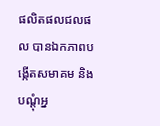ផលិតផលជលផល បានឯកភាពបង្កើតសមាគម និងបណ្ដុំអ្ន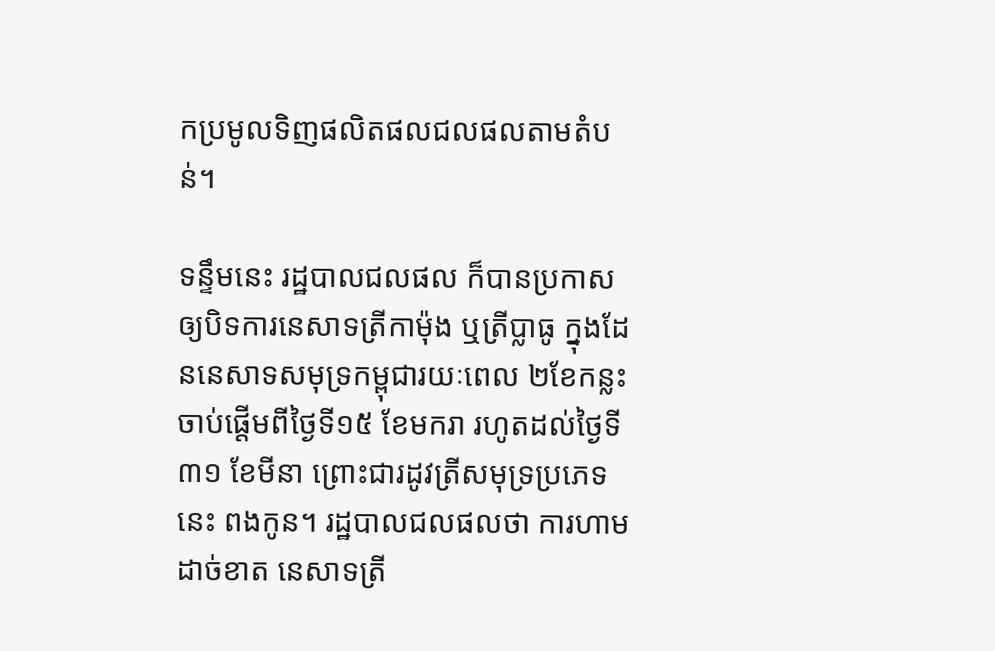កប្រមូលទិញផលិតផលជលផលតាមតំបន់។

ទន្ទឹមនេះ រដ្ឋបាលជលផល ក៏បានប្រកាសឲ្យបិទការនេសាទត្រីកាម៉ុង ឬត្រីប្លាធូ ក្នុងដែននេសាទសមុទ្រកម្ពុជារយៈពេល ២ខែកន្លះ ចាប់ផ្ដើមពីថ្ងៃទី១៥ ខែមករា រហូតដល់ថ្ងៃទី៣១ ខែមីនា ព្រោះជារដូវត្រីសមុទ្រប្រភេទនេះ ពងកូន។ រដ្ឋបាលជលផលថា ការហាមដាច់ខាត នេសាទត្រី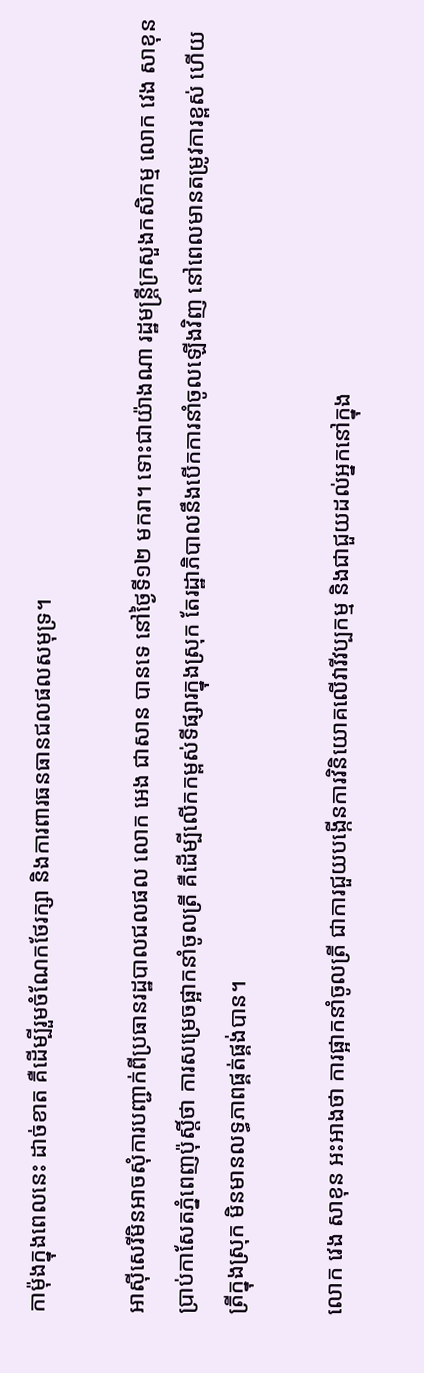កាម៉ុងក្នុងពេលនេះ ដាច់ខាត គឺដើម្បីរួមចំណែកថែរក្សា និងការពារធនធានជលផលសមុទ្រ។

អាស៊ីសេរីមិនអាចសុំការបញ្ជាក់ពីប្រធានរដ្ឋបាលជលផល លោក អេង ជាសាន បានទេ នៅថ្ងៃទី១២ មករា។ ទោះជាយ៉ាងណា រដ្ឋមន្ត្រីក្រសួងកសិកម្ម លោក វេង សាខុន ប្រាប់កាសែតភ្នំពេញប៉ុស្តិ៍ថា ការសម្រេចផ្អាកនាំចូលត្រី គឺដើម្បីលើកកម្ពស់ទីផ្សារក្នុងស្រុក តែរដ្ឋាភិបាលនឹងបើកការនាំចូលឡើងវិញ នៅពេលមានតម្រូវការខ្ពស់ ហើយត្រីក្នុងស្រុក មិនមានលទ្ធភាពផ្គត់ផ្គង់បាន។

លោក វេង សាខុន អះអាងថា ការផ្អាកនាំចូលត្រី ជាការជួយបង្កើនការវិនិយោគលើវារីវប្បកម្ម និងជាជួយដល់អ្នកនៅក្នុង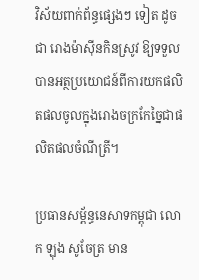វិស័យពាក់ព័ន្ធផ្សេងៗ ទៀត ដូចជា រោងម៉ាស៊ីនកិនស្រូវ ឱ្យទទួលបានអត្ថប្រយោជន៍ពីការយកផលិតផលចូលក្នុងរោងចក្រកែច្នៃជាផលិតផលចំណីត្រី។

ប្រធានសម្ព័ន្ធនេសាទកម្ពុជា លោក ឡុង សូចែត្រ មាន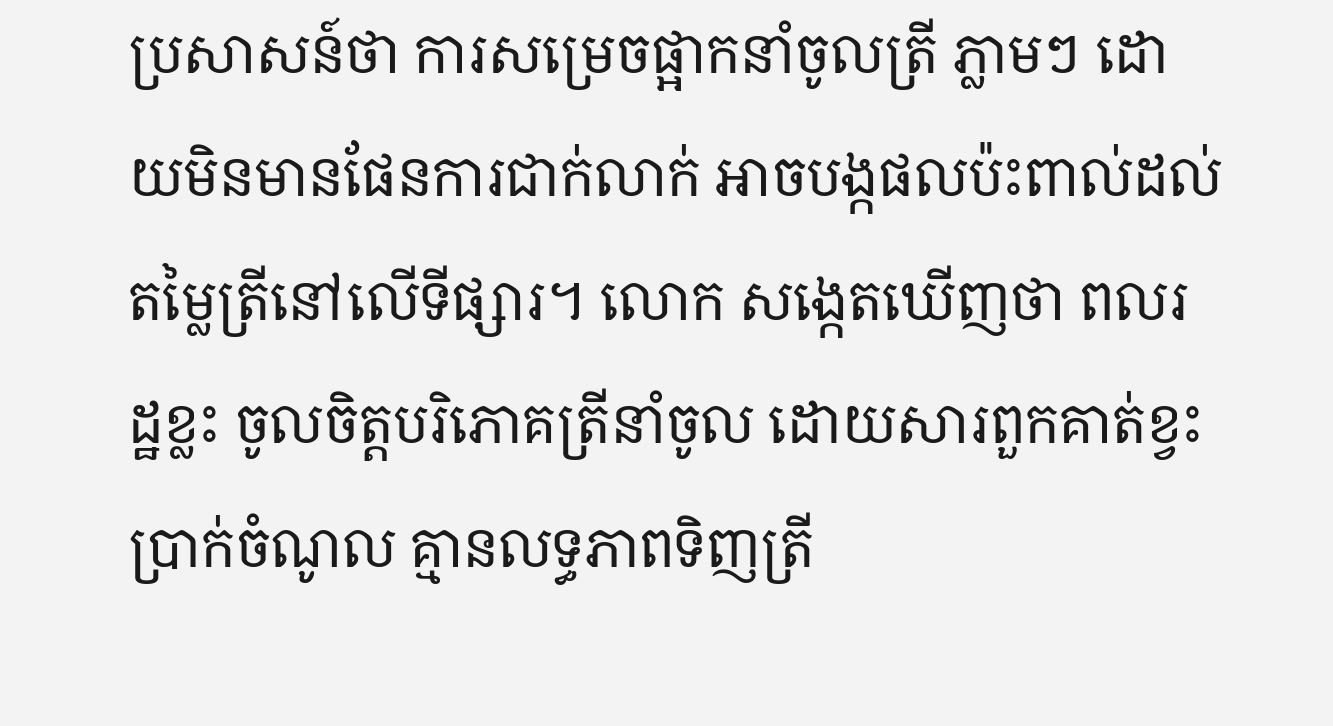ប្រសាសន៍ថា ការសម្រេចផ្អាកនាំចូលត្រី ភ្លាមៗ ដោយមិនមានផែនការជាក់លាក់ អាចបង្កផលប៉ះពាល់ដល់តម្លៃត្រីនៅលើទីផ្សារ។ លោក សង្កេតឃើញថា ពលរដ្ឋខ្លះ ចូលចិត្តបរិភោគត្រីនាំចូល ដោយសារពួកគាត់ខ្វះប្រាក់ចំណូល គ្មានលទ្ធភាពទិញត្រី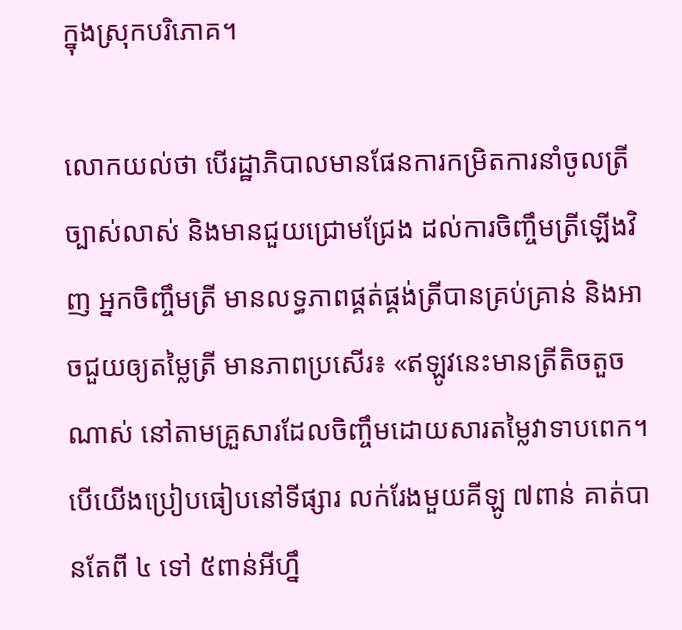ក្នុងស្រុកបរិភោគ។

លោកយល់ថា បើរដ្ឋាភិបាលមានផែនការកម្រិតការនាំចូលត្រីច្បាស់លាស់ និងមានជួយជ្រោមជ្រែង ដល់ការចិញ្ចឹមត្រីឡើងវិញ អ្នកចិញ្ចឹមត្រី មានលទ្ធភាពផ្គត់ផ្គង់ត្រីបានគ្រប់គ្រាន់ និងអាចជួយឲ្យតម្លៃត្រី មានភាពប្រសើរ៖ «ឥឡូវនេះមានត្រីតិចតួចណាស់ នៅតាមគ្រួសារដែលចិញ្ចឹមដោយសារតម្លៃវាទាបពេក។ បើយើងប្រៀបធៀបនៅទីផ្សារ លក់រែងមួយគីឡូ ៧ពាន់ គាត់បានតែពី ៤ ទៅ ៥ពាន់អីហ្នឹ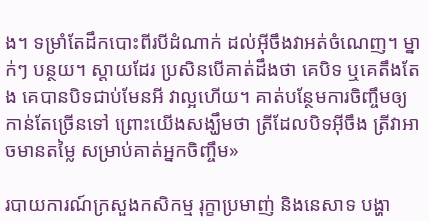ង។ ទម្រាំតែដឹកបោះពីរបីដំណាក់ ដល់អ៊ីចឹងវាអត់ចំណេញ។ ម្នាក់ៗ បន្ថយ។ ស្ដាយដែរ ប្រសិនបើគាត់ដឹងថា គេបិទ ឬគេតឹងតែង គេបានបិទជាប់មែនអី វាល្អហើយ។ គាត់បន្ថែមការចិញ្ចឹមឲ្យកាន់តែច្រើនទៅ ព្រោះយើងសង្ឃឹមថា ត្រីដែលបិទអ៊ីចឹង ត្រីវាអាចមានតម្លៃ សម្រាប់គាត់អ្នកចិញ្ចឹម»

របាយការណ៍ក្រសួងកសិកម្ម រុក្ខាប្រមាញ់ និងនេសាទ បង្ហា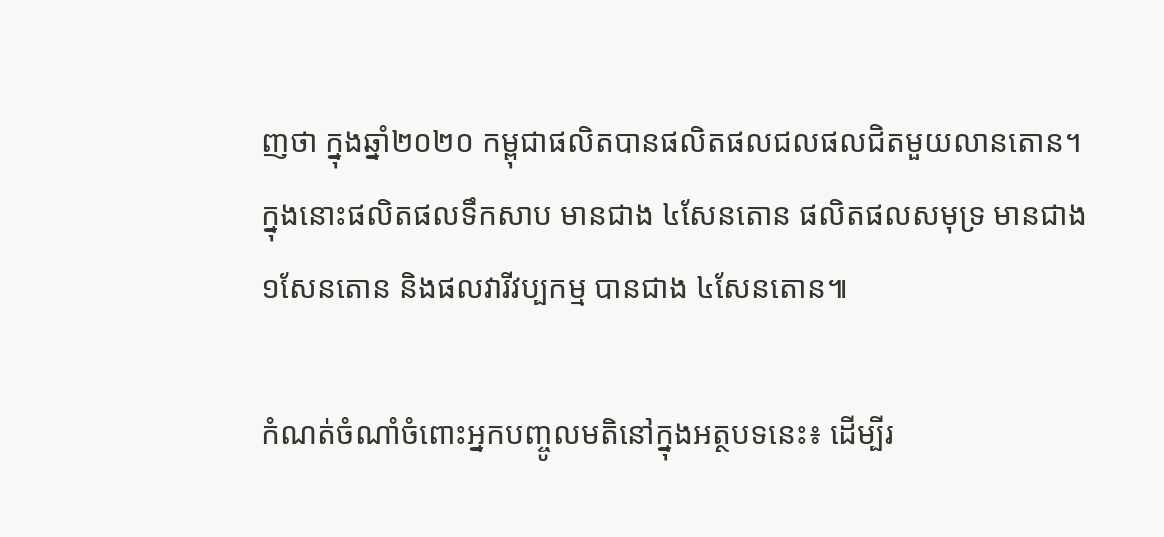ញថា ក្នុងឆ្នាំ២០២០ កម្ពុជាផលិតបានផលិតផលជលផលជិតមួយលានតោន។ ក្នុងនោះផលិតផលទឹកសាប មានជាង ៤សែនតោន ផលិតផលសមុទ្រ មានជាង ១សែនតោន និងផលវារីវប្បកម្ម បានជាង ៤សែនតោន៕

កំណត់ចំណាំចំពោះអ្នកបញ្ចូលមតិនៅក្នុងអត្ថបទនេះ៖ ដើម្បីរ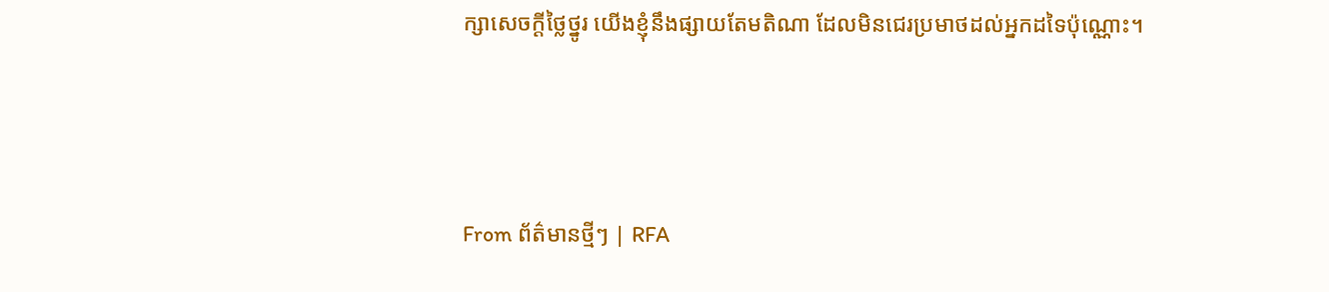ក្សាសេចក្ដីថ្លៃថ្នូរ យើងខ្ញុំនឹងផ្សាយតែមតិណា ដែលមិនជេរប្រមាថដល់អ្នកដទៃប៉ុណ្ណោះ។



From ព័ត៌មានថ្មីៗ | RFA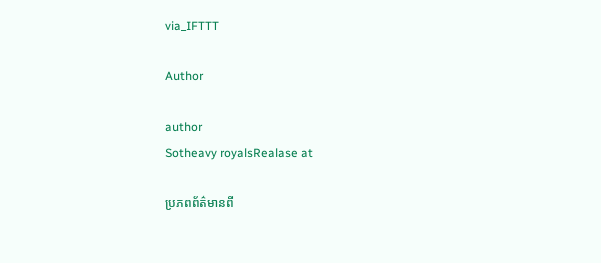via_IFTTT

Author

author
Sotheavy royalsRealase at

ប្រភពព័ត៌មានពី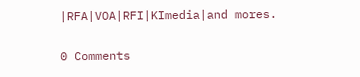|RFA|VOA|RFI|KImedia|and mores.

0 Comments